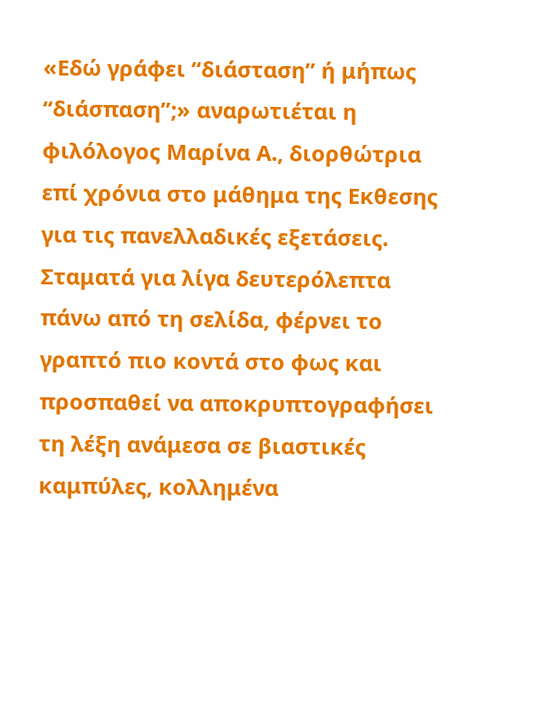«Εδώ γράφει “διάσταση” ή μήπως “διάσπαση”;» αναρωτιέται η φιλόλογος Μαρίνα Α., διορθώτρια επί χρόνια στο μάθημα της Εκθεσης για τις πανελλαδικές εξετάσεις. Σταματά για λίγα δευτερόλεπτα πάνω από τη σελίδα, φέρνει το γραπτό πιο κοντά στο φως και προσπαθεί να αποκρυπτογραφήσει τη λέξη ανάμεσα σε βιαστικές καμπύλες, κολλημένα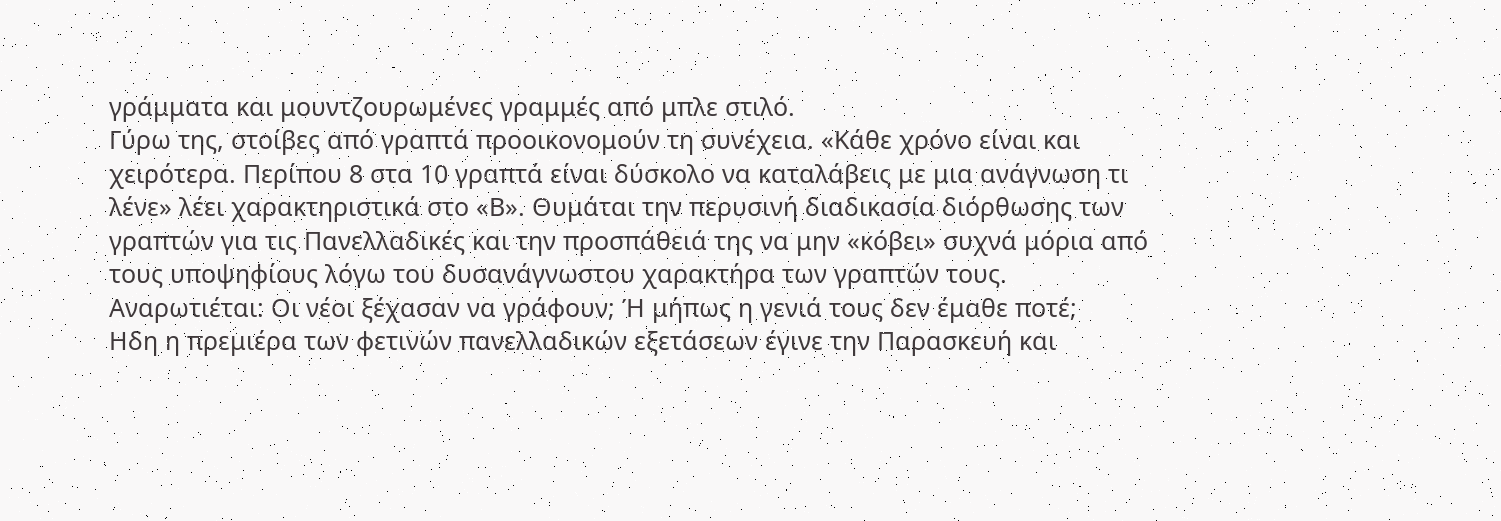γράμματα και μουντζουρωμένες γραμμές από μπλε στιλό.
Γύρω της, στοίβες από γραπτά προοικονομούν τη συνέχεια. «Κάθε χρόνο είναι και χειρότερα. Περίπου 8 στα 10 γραπτά είναι δύσκολο να καταλάβεις με μια ανάγνωση τι λένε» λέει χαρακτηριστικά στο «Β». Θυμάται την περυσινή διαδικασία διόρθωσης των γραπτών για τις Πανελλαδικές και την προσπάθειά της να μην «κόβει» συχνά μόρια από τους υποψηφίους λόγω του δυσανάγνωστου χαρακτήρα των γραπτών τους. Αναρωτιέται: Οι νέοι ξέχασαν να γράφουν; Ή μήπως η γενιά τους δεν έμαθε ποτέ;
Ηδη η πρεμιέρα των φετινών πανελλαδικών εξετάσεων έγινε την Παρασκευή και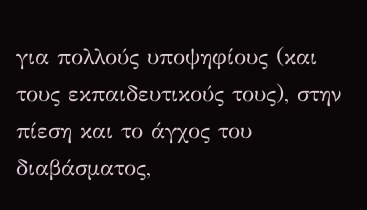για πολλούς υποψηφίους (και τους εκπαιδευτικούς τους), στην πίεση και το άγχος του διαβάσματος,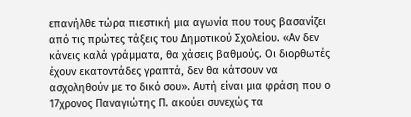επανήλθε τώρα πιεστική μια αγωνία που τους βασανίζει από τις πρώτες τάξεις του Δημοτικού Σχολείου. «Αν δεν κάνεις καλά γράμματα, θα χάσεις βαθμούς. Οι διορθωτές έχουν εκατοντάδες γραπτά, δεν θα κάτσουν να ασχοληθούν με το δικό σου». Αυτή είναι μια φράση που ο 17χρονος Παναγιώτης Π. ακούει συνεχώς τα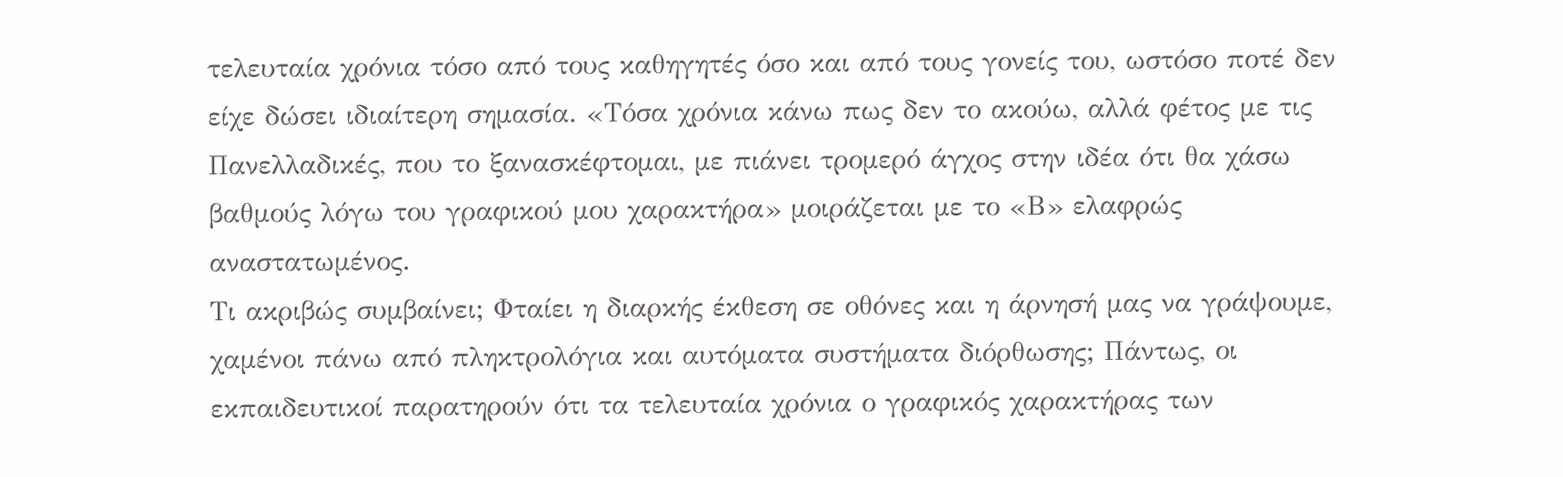τελευταία χρόνια τόσο από τους καθηγητές όσο και από τους γονείς του, ωστόσο ποτέ δεν είχε δώσει ιδιαίτερη σημασία. «Τόσα χρόνια κάνω πως δεν το ακούω, αλλά φέτος με τις Πανελλαδικές, που το ξανασκέφτομαι, με πιάνει τρομερό άγχος στην ιδέα ότι θα χάσω βαθμούς λόγω του γραφικού μου χαρακτήρα» μοιράζεται με το «Β» ελαφρώς αναστατωμένος.
Τι ακριβώς συμβαίνει; Φταίει η διαρκής έκθεση σε οθόνες και η άρνησή μας να γράψουμε, χαμένοι πάνω από πληκτρολόγια και αυτόματα συστήματα διόρθωσης; Πάντως, οι εκπαιδευτικοί παρατηρούν ότι τα τελευταία χρόνια ο γραφικός χαρακτήρας των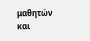μαθητών και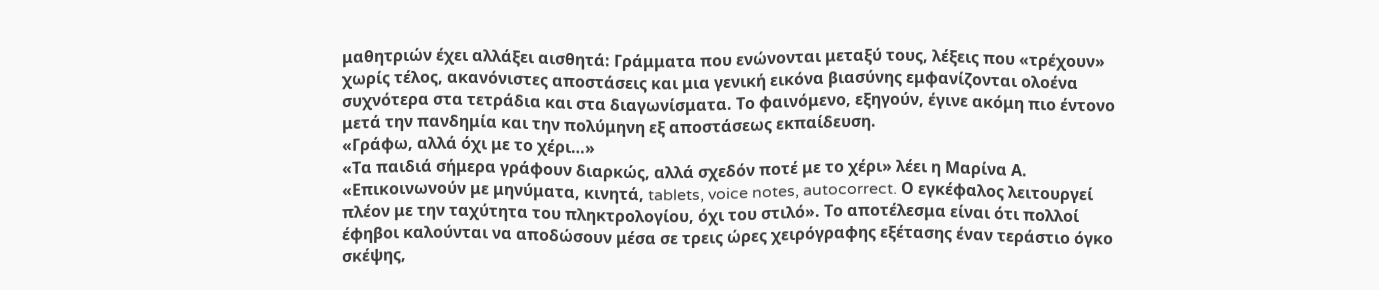μαθητριών έχει αλλάξει αισθητά: Γράμματα που ενώνονται μεταξύ τους, λέξεις που «τρέχουν» χωρίς τέλος, ακανόνιστες αποστάσεις και μια γενική εικόνα βιασύνης εμφανίζονται ολοένα συχνότερα στα τετράδια και στα διαγωνίσματα. Το φαινόμενο, εξηγούν, έγινε ακόμη πιο έντονο μετά την πανδημία και την πολύμηνη εξ αποστάσεως εκπαίδευση.
«Γράφω, αλλά όχι με το χέρι…»
«Τα παιδιά σήμερα γράφουν διαρκώς, αλλά σχεδόν ποτέ με το χέρι» λέει η Μαρίνα Α. «Επικοινωνούν με μηνύματα, κινητά, tablets, voice notes, autocorrect. Ο εγκέφαλος λειτουργεί πλέον με την ταχύτητα του πληκτρολογίου, όχι του στιλό». Το αποτέλεσμα είναι ότι πολλοί έφηβοι καλούνται να αποδώσουν μέσα σε τρεις ώρες χειρόγραφης εξέτασης έναν τεράστιο όγκο σκέψης,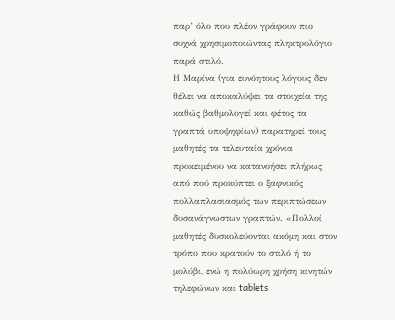παρ’ όλο που πλέον γράφουν πιο συχνά χρησιμοποιώντας πληκτρολόγιο παρά στιλό.
Η Μαρίνα (για ευνόητους λόγους δεν θέλει να αποκαλύψει τα στοιχεία της καθώς βαθμολογεί και φέτος τα γραπτά υποψηφίων) παρατηρεί τους μαθητές τα τελευταία χρόνια προκειμένου να κατανοήσει πλήρως από πού προκύπτει ο ξαφνικός πολλαπλασιασμός των περιπτώσεων δυσανάγνωστων γραπτών. «Πολλοί μαθητές δυσκολεύονται ακόμη και στον τρόπο που κρατούν το στιλό ή το μολύβι, ενώ η πολύωρη χρήση κινητών τηλεφώνων και tablets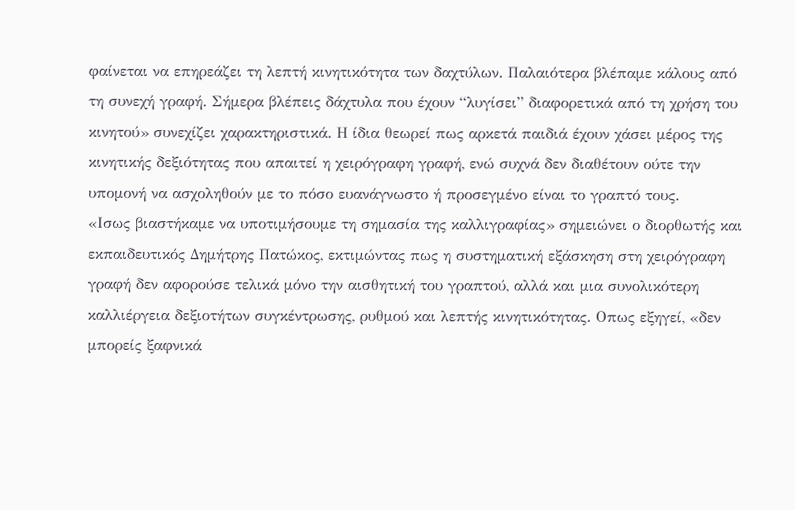φαίνεται να επηρεάζει τη λεπτή κινητικότητα των δαχτύλων. Παλαιότερα βλέπαμε κάλους από τη συνεχή γραφή. Σήμερα βλέπεις δάχτυλα που έχουν “λυγίσει” διαφορετικά από τη χρήση του κινητού» συνεχίζει χαρακτηριστικά. Η ίδια θεωρεί πως αρκετά παιδιά έχουν χάσει μέρος της κινητικής δεξιότητας που απαιτεί η χειρόγραφη γραφή, ενώ συχνά δεν διαθέτουν ούτε την υπομονή να ασχοληθούν με το πόσο ευανάγνωστο ή προσεγμένο είναι το γραπτό τους.
«Ισως βιαστήκαμε να υποτιμήσουμε τη σημασία της καλλιγραφίας» σημειώνει ο διορθωτής και εκπαιδευτικός Δημήτρης Πατώκος, εκτιμώντας πως η συστηματική εξάσκηση στη χειρόγραφη γραφή δεν αφορούσε τελικά μόνο την αισθητική του γραπτού, αλλά και μια συνολικότερη καλλιέργεια δεξιοτήτων συγκέντρωσης, ρυθμού και λεπτής κινητικότητας. Οπως εξηγεί, «δεν μπορείς ξαφνικά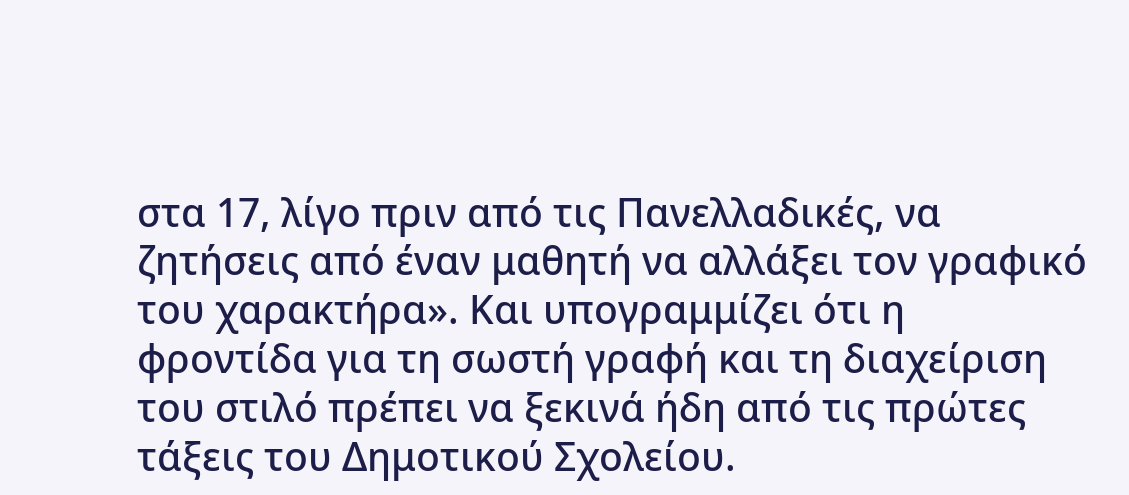στα 17, λίγο πριν από τις Πανελλαδικές, να ζητήσεις από έναν μαθητή να αλλάξει τον γραφικό του χαρακτήρα». Και υπογραμμίζει ότι η φροντίδα για τη σωστή γραφή και τη διαχείριση του στιλό πρέπει να ξεκινά ήδη από τις πρώτες τάξεις του Δημοτικού Σχολείου.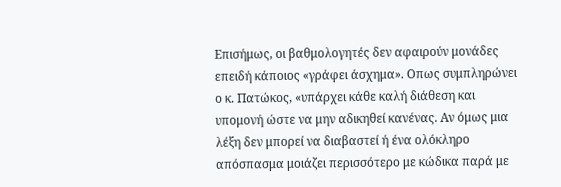Επισήμως, οι βαθμολογητές δεν αφαιρούν μονάδες επειδή κάποιος «γράφει άσχημα». Οπως συμπληρώνει ο κ. Πατώκος, «υπάρχει κάθε καλή διάθεση και υπομονή ώστε να μην αδικηθεί κανένας. Αν όμως μια λέξη δεν μπορεί να διαβαστεί ή ένα ολόκληρο απόσπασμα μοιάζει περισσότερο με κώδικα παρά με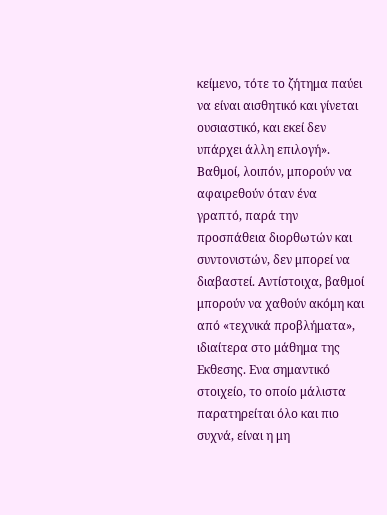κείμενο, τότε το ζήτημα παύει να είναι αισθητικό και γίνεται ουσιαστικό, και εκεί δεν υπάρχει άλλη επιλογή».
Βαθμοί, λοιπόν, μπορούν να αφαιρεθούν όταν ένα γραπτό, παρά την προσπάθεια διορθωτών και συντονιστών, δεν μπορεί να διαβαστεί. Αντίστοιχα, βαθμοί μπορούν να χαθούν ακόμη και από «τεχνικά προβλήματα», ιδιαίτερα στο μάθημα της Εκθεσης. Ενα σημαντικό στοιχείο, το οποίο μάλιστα παρατηρείται όλο και πιο συχνά, είναι η μη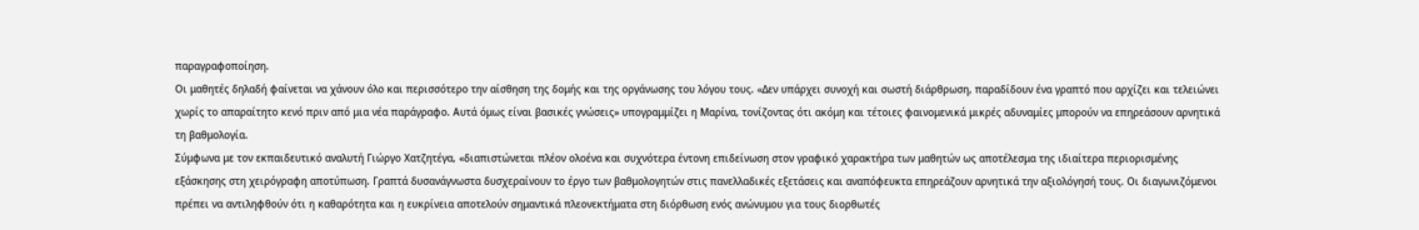παραγραφοποίηση.
Οι μαθητές δηλαδή φαίνεται να χάνουν όλο και περισσότερο την αίσθηση της δομής και της οργάνωσης του λόγου τους. «Δεν υπάρχει συνοχή και σωστή διάρθρωση, παραδίδουν ένα γραπτό που αρχίζει και τελειώνει χωρίς το απαραίτητο κενό πριν από μια νέα παράγραφο. Αυτά όμως είναι βασικές γνώσεις» υπογραμμίζει η Μαρίνα, τονίζοντας ότι ακόμη και τέτοιες φαινομενικά μικρές αδυναμίες μπορούν να επηρεάσουν αρνητικά τη βαθμολογία.
Σύμφωνα με τον εκπαιδευτικό αναλυτή Γιώργο Χατζητέγα, «διαπιστώνεται πλέον ολοένα και συχνότερα έντονη επιδείνωση στον γραφικό χαρακτήρα των μαθητών ως αποτέλεσμα της ιδιαίτερα περιορισμένης εξάσκησης στη χειρόγραφη αποτύπωση. Γραπτά δυσανάγνωστα δυσχεραίνουν το έργο των βαθμολογητών στις πανελλαδικές εξετάσεις και αναπόφευκτα επηρεάζουν αρνητικά την αξιολόγησή τους. Οι διαγωνιζόμενοι πρέπει να αντιληφθούν ότι η καθαρότητα και η ευκρίνεια αποτελούν σημαντικά πλεονεκτήματα στη διόρθωση ενός ανώνυμου για τους διορθωτές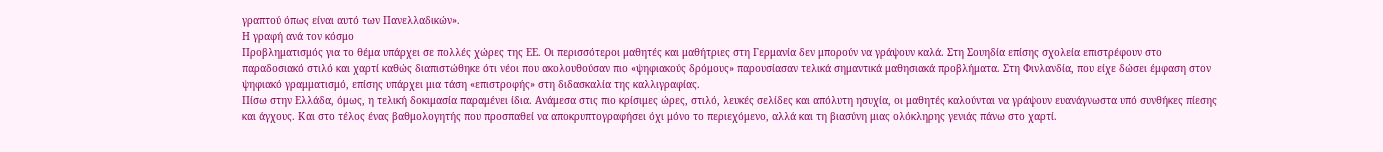γραπτού όπως είναι αυτό των Πανελλαδικών».
Η γραφή ανά τον κόσμο
Προβληματισμός για το θέμα υπάρχει σε πολλές χώρες της ΕΕ. Οι περισσότεροι μαθητές και μαθήτριες στη Γερμανία δεν μπορούν να γράψουν καλά. Στη Σουηδία επίσης σχολεία επιστρέφουν στο παραδοσιακό στιλό και χαρτί καθώς διαπιστώθηκε ότι νέοι που ακολουθούσαν πιο «ψηφιακούς δρόμους» παρουσίασαν τελικά σημαντικά μαθησιακά προβλήματα. Στη Φινλανδία, που είχε δώσει έμφαση στον ψηφιακό γραμματισμό, επίσης υπάρχει μια τάση «επιστροφής» στη διδασκαλία της καλλιγραφίας.
Πίσω στην Ελλάδα, όμως, η τελική δοκιμασία παραμένει ίδια. Ανάμεσα στις πιο κρίσιμες ώρες, στιλό, λευκές σελίδες και απόλυτη ησυχία, οι μαθητές καλούνται να γράψουν ευανάγνωστα υπό συνθήκες πίεσης και άγχους. Και στο τέλος ένας βαθμολογητής που προσπαθεί να αποκρυπτογραφήσει όχι μόνο το περιεχόμενο, αλλά και τη βιασύνη μιας ολόκληρης γενιάς πάνω στο χαρτί.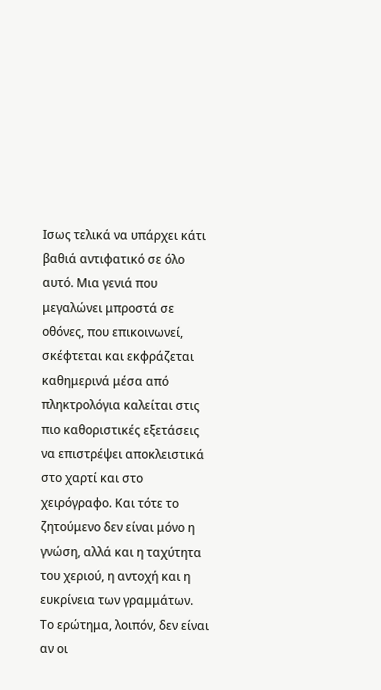Ισως τελικά να υπάρχει κάτι βαθιά αντιφατικό σε όλο αυτό. Μια γενιά που μεγαλώνει μπροστά σε οθόνες, που επικοινωνεί, σκέφτεται και εκφράζεται καθημερινά μέσα από πληκτρολόγια καλείται στις πιο καθοριστικές εξετάσεις να επιστρέψει αποκλειστικά στο χαρτί και στο χειρόγραφο. Και τότε το ζητούμενο δεν είναι μόνο η γνώση, αλλά και η ταχύτητα του χεριού, η αντοχή και η ευκρίνεια των γραμμάτων.
Το ερώτημα, λοιπόν, δεν είναι αν οι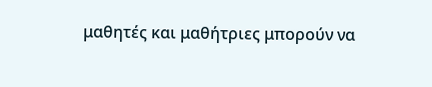μαθητές και μαθήτριες μπορούν να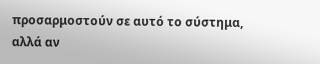προσαρμοστούν σε αυτό το σύστημα, αλλά αν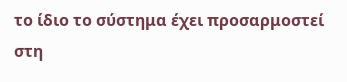το ίδιο το σύστημα έχει προσαρμοστεί στη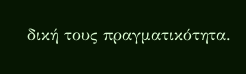δική τους πραγματικότητα.